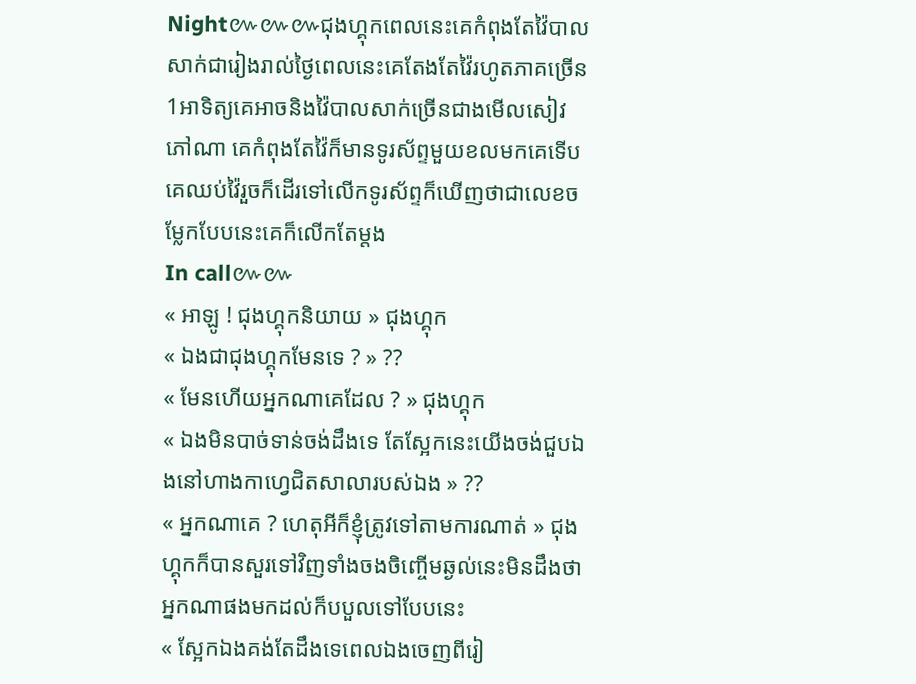Night៚៚៚ជុងហ្គុកពេលនេះគេកំពុងតែវ៉ៃបាលសាក់ជារៀងរាល់ថ្ងៃពេលនេះគេតែងតែវ៉ៃរហូតភាគច្រើន1អាទិត្យគេអាចនិងវ៉ៃបាលសាក់ច្រើនជាងមើលសៀវភៅណា គេកំពុងតែវ៉ៃក៏មានទូរស័ព្ទមួយខលមកគេទើបគេឈប់វ៉ៃរួចក៏ដើរទៅលើកទូរស័ព្ទក៏ឃើញថាជាលេខចម្លែកបែបនេះគេក៏លើកតែម្តង
In call៚៚
« អាឡូ ! ជុងហ្គុកនិយាយ » ជុងហ្គុក
« ឯងជាជុងហ្គុកមែនទេ ? » ??
« មែនហើយអ្នកណាគេដែល ? » ជុងហ្គុក
« ឯងមិនបាច់ទាន់ចង់ដឹងទេ តែស្អែកនេះយើងចង់ជួបឯងនៅហាងកាហ្វេជិតសាលារបស់ឯង » ??
« អ្នកណាគេ ? ហេតុអីក៏ខ្ញុំត្រូវទៅតាមការណាត់ » ជុងហ្គុកក៏បានសួរទៅវិញទាំងចងចិញ្ចើមឆ្ងល់នេះមិនដឹងថាអ្នកណាផងមកដល់ក៏បបួលទៅបែបនេះ
« ស្អែកឯងគង់តែដឹងទេពេលឯងចេញពីរៀ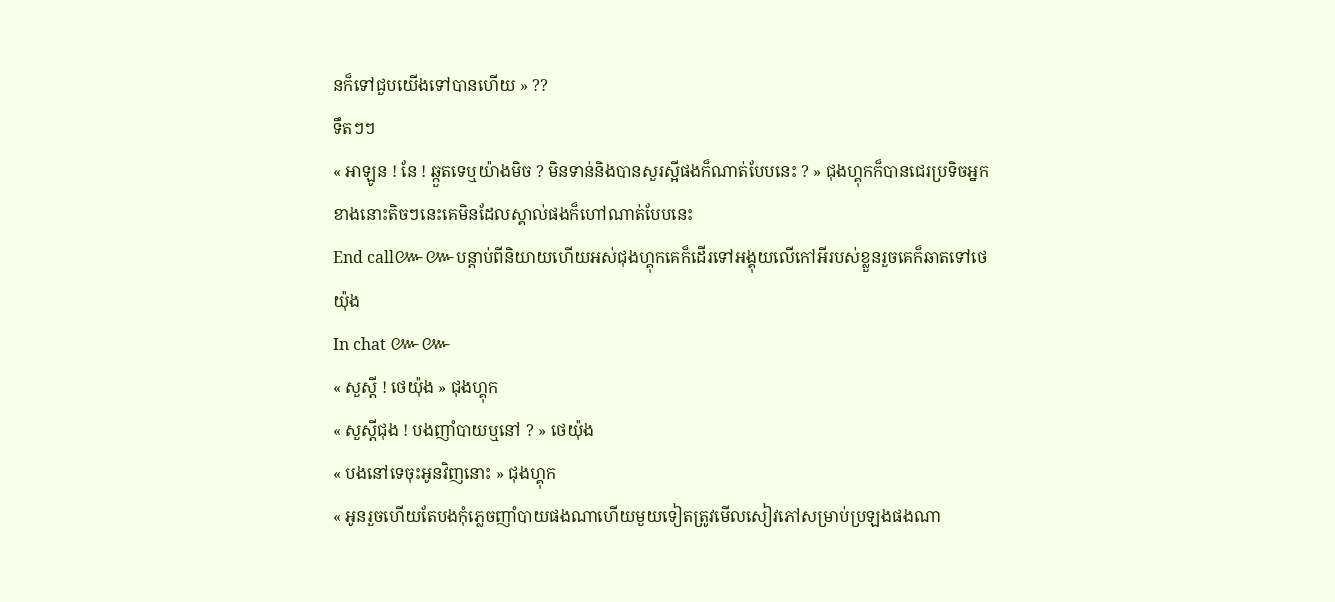នក៏ទៅជួបយើងទៅបានហើយ » ??
ទឹតៗៗ
« អាឡូន ! នែ ! ឆ្កួតទេឬយ៉ាងមិច ? មិនទាន់និងបានសួរស្អីផងក៏ណាត់បែបនេះ ? » ជុងហ្គុកក៏បានជេរប្រទិចអ្នកខាងនោះតិចៗនេះគេមិនដែលស្គាល់ផងក៏ហៅណាត់បែបនេះ
End call៚៚បន្តាប់ពីនិយាយហើយអស់ជុងហ្គុកគេក៏ដើរទៅអង្គុយលើកៅអីរបស់ខ្លួនរួចគេក៏ឆាតទៅថេយ៉ុង
In chat ៚៚
« សួស្តី ! ថេយ៉ុង » ជុងហ្គុក
« សួស្តីជុង ! បងញាំបាយឬនៅ ? » ថេយ៉ុង
« បងនៅទេចុះអូនវិញនោះ » ជុងហ្គុក
« អូនរួចហើយតែបងកុំភ្លេចញាំបាយផងណាហើយមួយទៀតត្រូវមើលសៀវភៅសម្រាប់ប្រឡងផងណា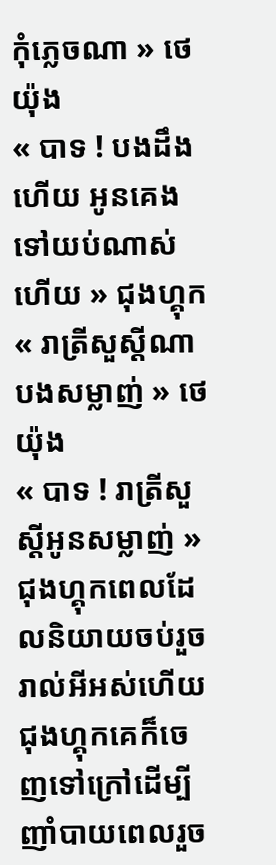កុំភ្លេចណា » ថេយ៉ុង
« បាទ ! បងដឹងហើយ អូនគេងទៅយប់ណាស់ហើយ » ជុងហ្គុក
« រាត្រីសួស្តីណាបងសម្លាញ់ » ថេយ៉ុង
« បាទ ! រាត្រីសួស្តីអូនសម្លាញ់ » ជុងហ្គុកពេលដែលនិយាយចប់រួចរាល់អីអស់ហើយជុងហ្គុកគេក៏ចេញទៅក្រៅដើម្បីញាំបាយពេលរួច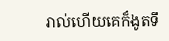រាល់ហើយគេក៏ងូតទឹ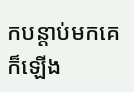កបន្តាប់មកគេក៏ឡើង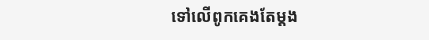ទៅលើពូកគេងតែម្តង